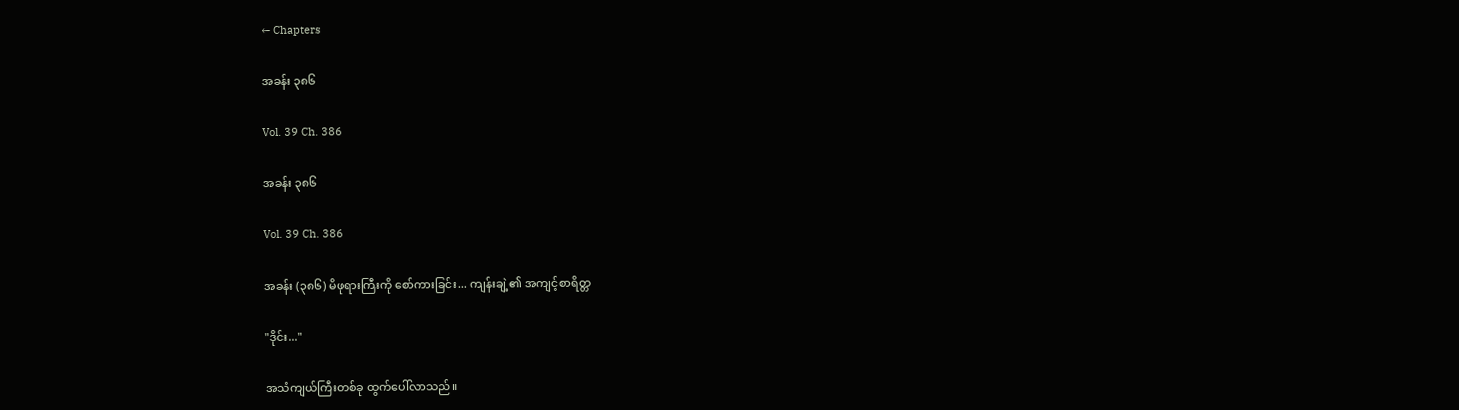← Chapters

အခန်း ၃၈၆

Vol. 39 Ch. 386

အခန်း ၃၈၆

Vol. 39 Ch. 386

အခန်း (၃၈၆) မိဖုရားကြီးကို စော်ကားခြင်း... ကျန်းချဲ့၏ အကျင့်စာရိတ္တ

"ဒိုင်း..."

အသံကျယ်ကြီးတစ်ခု ထွက်ပေါ်လာသည်။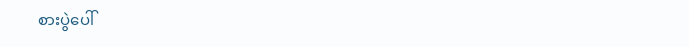စားပွဲပေါ်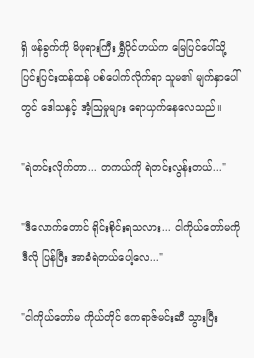ရှိ ဖန်ခွက်ကို မိဖုရားကြီး ရွှီပိုင်ဟယ်က မြေပြင်ပေါ်သို့ ပြင်းပြင်းထန်ထန် ပစ်ပေါက်လိုက်ရာ သူမ၏ မျက်နှာပေါ်တွင် ဒေါသနှင့် အံ့ဩမှုများ ရောယှက်နေလေသည်။

"ရဲတင်းလိုက်တာ... တကယ်ကို ရဲတင်းလွန်းတယ်..."

"ဒီလောက်တောင် ရိုင်းစိုင်းရသလား... ငါကိုယ်တော်မကို ဒီလို ပြန်ပြီး အာခံရဲတယ်ပေါ့လေ..."

"ငါကိုယ်တော်မ ကိုယ်တိုင် ဧကရာဇ်မင်းဆီ သွားပြီး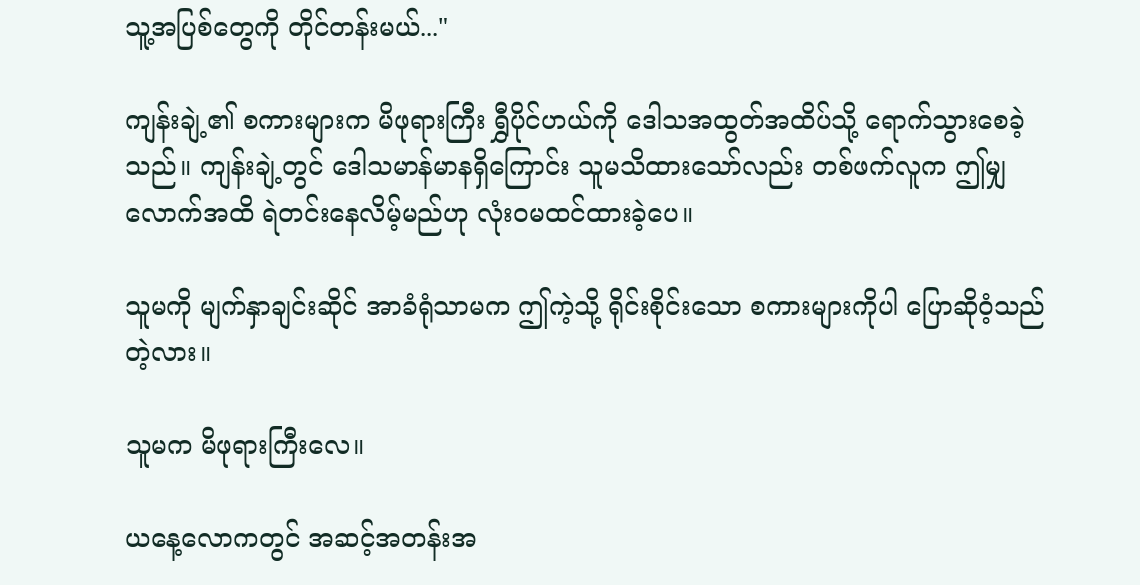သူ့အပြစ်တွေကို တိုင်တန်းမယ်..."

ကျန်းချဲ့၏ စကားများက မိဖုရားကြီး ရွှီပိုင်ဟယ်ကို ဒေါသအထွတ်အထိပ်သို့ ရောက်သွားစေခဲ့သည်။ ကျန်းချဲ့တွင် ဒေါသမာန်မာနရှိကြောင်း သူမသိထားသော်လည်း တစ်ဖက်လူက ဤမျှလောက်အထိ ရဲတင်းနေလိမ့်မည်ဟု လုံးဝမထင်ထားခဲ့ပေ။

သူမကို မျက်နှာချင်းဆိုင် အာခံရုံသာမက ဤကဲ့သို့ ရိုင်းစိုင်းသော စကားများကိုပါ ပြောဆိုဝံ့သည်တဲ့လား။

သူမက မိဖုရားကြီးလေ။

ယနေ့လောကတွင် အဆင့်အတန်းအ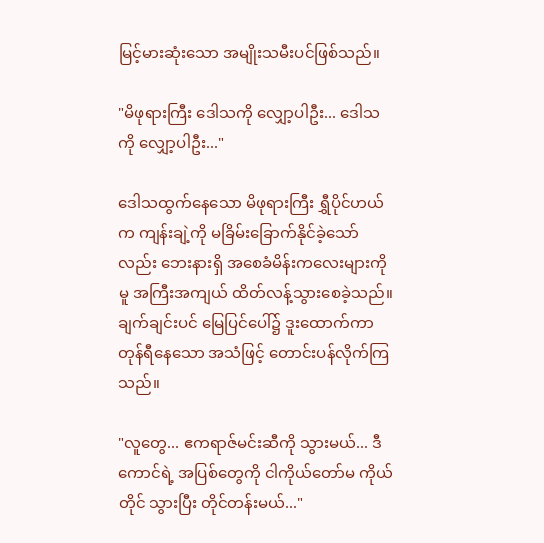မြင့်မားဆုံးသော အမျိုးသမီးပင်ဖြစ်သည်။

"မိဖုရားကြီး ဒေါသကို လျှော့ပါဦး... ဒေါသကို လျှော့ပါဦး..."

ဒေါသထွက်နေသော မိဖုရားကြီး ရွှီပိုင်ဟယ်က ကျန်းချဲ့ကို မခြိမ်းခြောက်နိုင်ခဲ့သော်လည်း ဘေးနားရှိ အစေခံမိန်းကလေးများကိုမူ အကြီးအကျယ် ထိတ်လန့်သွားစေခဲ့သည်။ ချက်ချင်းပင် မြေပြင်ပေါ်၌ ဒူးထောက်ကာ တုန်ရီနေသော အသံဖြင့် တောင်းပန်လိုက်ကြသည်။

"လူတွေ... ဧကရာဇ်မင်းဆီကို သွားမယ်... ဒီကောင်ရဲ့ အပြစ်တွေကို ငါကိုယ်တော်မ ကိုယ်တိုင် သွားပြီး တိုင်တန်းမယ်..."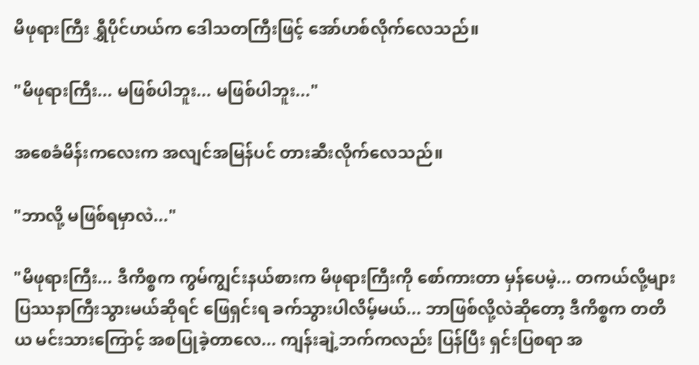မိဖုရားကြီး ရွှီပိုင်ဟယ်က ဒေါသတကြီးဖြင့် အော်ဟစ်လိုက်လေသည်။

"မိဖုရားကြီး... မဖြစ်ပါဘူး... မဖြစ်ပါဘူး..."

အစေခံမိန်းကလေးက အလျင်အမြန်ပင် တားဆီးလိုက်လေသည်။

"ဘာလို့ မဖြစ်ရမှာလဲ..."

"မိဖုရားကြီး... ဒီကိစ္စက ကွမ်ကျွင်းနယ်စားက မိဖုရားကြီးကို စော်ကားတာ မှန်ပေမဲ့... တကယ်လို့များ ပြဿနာကြီးသွားမယ်ဆိုရင် ဖြေရှင်းရ ခက်သွားပါလိမ့်မယ်... ဘာဖြစ်လို့လဲဆိုတော့ ဒီကိစ္စက တတိယ မင်းသားကြောင့် အစပြုခဲ့တာလေ... ကျန်းချဲ့ဘက်ကလည်း ပြန်ပြီး ရှင်းပြစရာ အ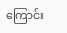ကြောင်း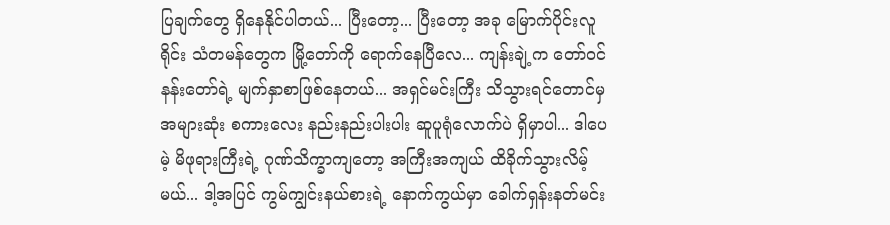ပြချက်တွေ ရှိနေနိုင်ပါတယ်... ပြီးတော့... ပြီးတော့ အခု မြောက်ပိုင်းလူရိုင်း သံတမန်တွေက မြို့တော်ကို ရောက်နေပြီလေ... ကျန်းချဲ့က တော်ဝင်နန်းတော်ရဲ့ မျက်နှာစာဖြစ်နေတယ်... အရှင်မင်းကြီး သိသွားရင်တောင်မှ အများဆုံး စကားလေး နည်းနည်းပါးပါး ဆူပူရုံလောက်ပဲ ရှိမှာပါ... ဒါပေမဲ့ မိဖုရားကြီးရဲ့ ဂုဏ်သိက္ခာကျတော့ အကြီးအကျယ် ထိခိုက်သွားလိမ့်မယ်... ဒါ့အပြင် ကွမ်ကျွင်းနယ်စားရဲ့ နောက်ကွယ်မှာ ခေါက်ရှန်းနတ်မင်း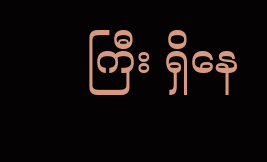ကြီး ရှိနေ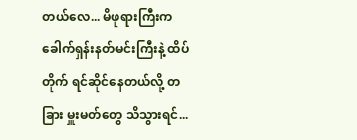တယ်လေ... မိဖုရားကြီးက ခေါက်ရှန်းနတ်မင်းကြီးနဲ့ ထိပ်တိုက် ရင်ဆိုင်နေတယ်လို့ တခြား မှူးမတ်တွေ သိသွားရင်...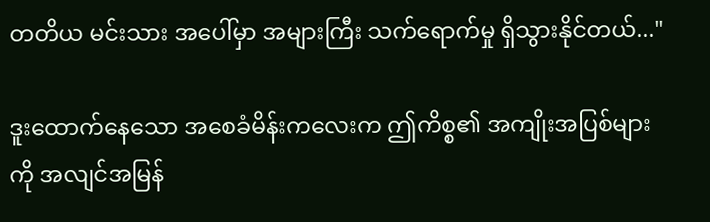တတိယ မင်းသား အပေါ်မှာ အများကြီး သက်ရောက်မှု ရှိသွားနိုင်တယ်..."

ဒူးထောက်နေသော အစေခံမိန်းကလေးက ဤကိစ္စ၏ အကျိုးအပြစ်များကို အလျင်အမြန်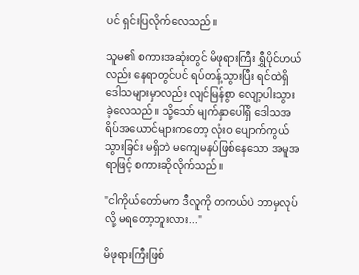ပင် ရှင်းပြလိုက်လေသည်။

သူမ၏ စကားအဆုံးတွင် မိဖုရားကြီး ရွှီပိုင်ဟယ်လည်း နေရာတွင်ပင် ရပ်တန့်သွားပြီး ရင်ထဲရှိ ဒေါသများမှာလည်း လျင်မြန်စွာ လျော့ပါးသွားခဲ့လေသည်။ သို့သော် မျက်နှာပေါ်ရှိ ဒေါသအရိပ်အယောင်များကတော့ လုံးဝ ပျောက်ကွယ်သွားခြင်း မရှိဘဲ မကျေမနပ်ဖြစ်နေသော အမူအရာဖြင့် စကားဆိုလိုက်သည်။

"ငါကိုယ်တော်မက ဒီလူကို တကယ်ပဲ ဘာမှလုပ်လို့ မရတော့ဘူးလား..."

မိဖုရားကြီးဖြစ်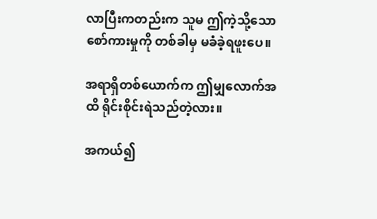လာပြီးကတည်းက သူမ ဤကဲ့သို့သော စော်ကားမှုကို တစ်ခါမှ မခံခဲ့ရဖူးပေ။

အရာရှိတစ်ယောက်က ဤမျှလောက်အထိ ရိုင်းစိုင်းရဲသည်တဲ့လား။

အကယ်၍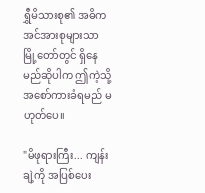ရွှီမိသားစု၏ အဓိက အင်အားစုများသာ မြို့တော်တွင် ရှိနေမည်ဆိုပါက ဤကဲ့သို့ အစော်ကားခံရမည် မဟုတ်ပေ။

"မိဖုရားကြီး... ကျန်းချဲ့ကို အပြစ်ပေး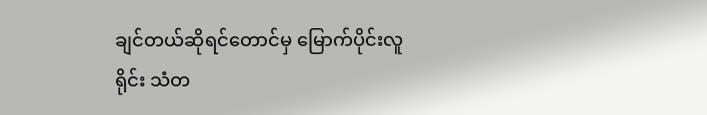ချင်တယ်ဆိုရင်တောင်မှ မြောက်ပိုင်းလူရိုင်း သံတ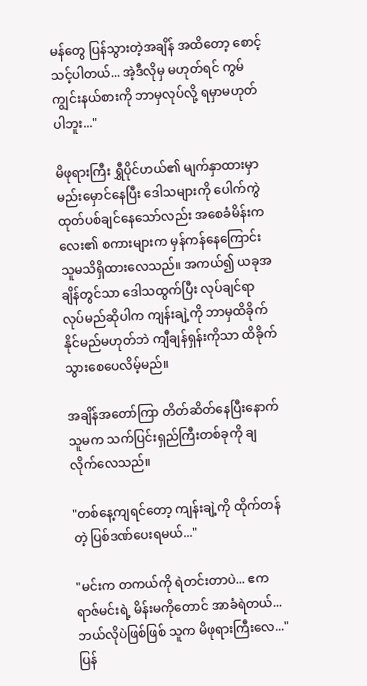မန်တွေ ပြန်သွားတဲ့အချိန် အထိတော့ စောင့်သင့်ပါတယ်... အဲ့ဒီလိုမှ မဟုတ်ရင် ကွမ်ကျွင်းနယ်စားကို ဘာမှလုပ်လို့ ရမှာမဟုတ်ပါဘူး..."

မိဖုရားကြီး ရွှီပိုင်ဟယ်၏ မျက်နှာထားမှာ မည်းမှောင်နေပြီး ဒေါသများကို ပေါက်ကွဲထုတ်ပစ်ချင်နေသော်လည်း အစေခံမိန်းကလေး၏ စကားများက မှန်ကန်နေကြောင်း သူမသိရှိထားလေသည်။ အကယ်၍ ယခုအချိန်တွင်သာ ဒေါသထွက်ပြီး လုပ်ချင်ရာလုပ်မည်ဆိုပါက ကျန်းချဲ့ကို ဘာမှထိခိုက်နိုင်မည်မဟုတ်ဘဲ ကျီချန်ရှန်းကိုသာ ထိခိုက်သွားစေပေလိမ့်မည်။

အချိန်အတော်ကြာ တိတ်ဆိတ်နေပြီးနောက် သူမက သက်ပြင်းရှည်ကြီးတစ်ခုကို ချလိုက်လေသည်။

"တစ်နေ့ကျရင်တော့ ကျန်းချဲ့ကို ထိုက်တန်တဲ့ ပြစ်ဒဏ်ပေးရမယ်..."

"မင်းက တကယ်ကို ရဲတင်းတာပဲ... ဧကရာဇ်မင်းရဲ့ မိန်းမကိုတောင် အာခံရဲတယ်... ဘယ်လိုပဲဖြစ်ဖြစ် သူက မိဖုရားကြီးလေ..." ပြန်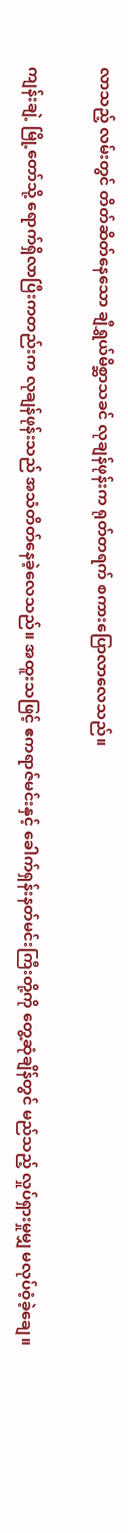လာသည့် လမ်းတွင် တိတ်ဆိတ်နေသော ချီရွှယ်မိစ္ဆာသခင် လုချန်ဖုန်းက ရုတ်တရက် စကားပြောလာလေသည်။

ကျန်းချဲ့ မြို့တော်သို့ ရောက်ရှိလာပြီးကတည်းက လုချန်ဖုန်းသည် အသံတိတ်နေခဲ့လေသည်။ အထူးသဖြင့် ဧကရာဇ်မင်းနှင့် ခေါက်ရှန်းနတ်မင်းကြီးတို့ကို တွေ့ဆုံချိန်တွင် မည်သည့် လှုပ်ရှားမှုမျှ မလုပ်ဝံ့ခဲ့ချေ။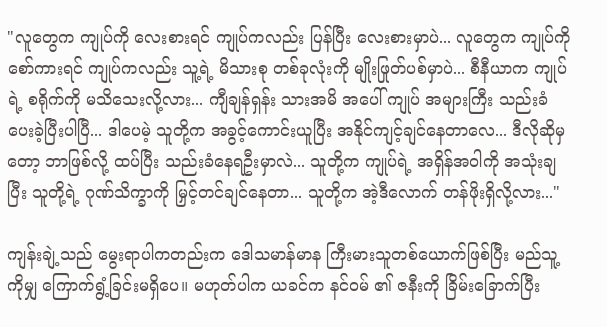"လူတွေက ကျုပ်ကို လေးစားရင် ကျုပ်ကလည်း ပြန်ပြီး လေးစားမှာပဲ... လူတွေက ကျုပ်ကို စော်ကားရင် ကျုပ်ကလည်း သူ့ရဲ့ မိသားစု တစ်ခုလုံးကို မျိုးဖြုတ်ပစ်မှာပဲ... စီနီယာက ကျုပ်ရဲ့ စရိုက်ကို မသိသေးလို့လား... ကျီချန်ရှန်း သားအမိ အပေါ် ကျုပ် အများကြီး သည်းခံပေးခဲ့ပြီးပါပြီ... ဒါပေမဲ့ သူတို့က အခွင့်ကောင်းယူပြီး အနိုင်ကျင့်ချင်နေတာလေ... ဒီလိုဆိုမှတော့ ဘာဖြစ်လို့ ထပ်ပြီး သည်းခံနေရဦးမှာလဲ... သူတို့က ကျုပ်ရဲ့ အရှိန်အဝါကို အသုံးချပြီး သူတို့ရဲ့ ဂုဏ်သိက္ခာကို မြှင့်တင်ချင်နေတာ... သူတို့က အဲ့ဒီလောက် တန်ဖိုးရှိလို့လား..."

ကျန်းချဲ့သည် မွေးရာပါကတည်းက ဒေါသမာန်မာန ကြီးမားသူတစ်ယောက်ဖြစ်ပြီး မည်သူ့ကိုမျှ ကြောက်ရွံ့ခြင်းမရှိပေ။ မဟုတ်ပါက ယခင်က နင်ဝမ် ၏ ဇနီးကို ခြိမ်းခြောက်ပြီး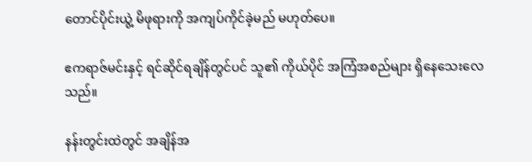တောင်ပိုင်းယွဲ့ မိဖုရားကို အကျပ်ကိုင်ခဲ့မည် မဟုတ်ပေ။

ဧကရာဇ်မင်းနှင့် ရင်ဆိုင်ရချိန်တွင်ပင် သူ၏ ကိုယ်ပိုင် အကြံအစည်များ ရှိနေသေးလေသည်။

နန်းတွင်းထဲတွင် အချိန်အ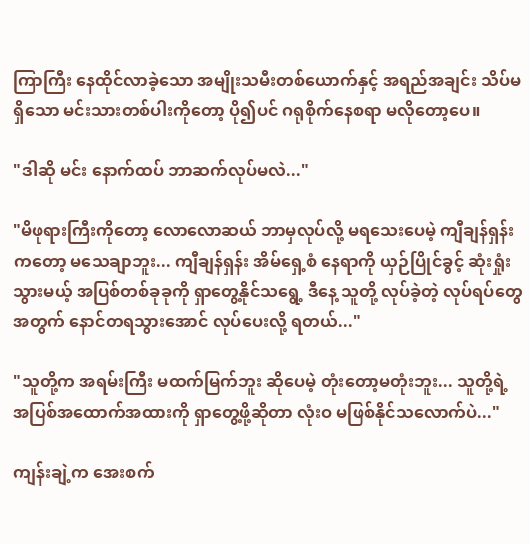ကြာကြီး နေထိုင်လာခဲ့သော အမျိုးသမီးတစ်ယောက်နှင့် အရည်အချင်း သိပ်မရှိသော မင်းသားတစ်ပါးကိုတော့ ပို၍ပင် ဂရုစိုက်နေစရာ မလိုတော့ပေ။

"ဒါဆို မင်း နောက်ထပ် ဘာဆက်လုပ်မလဲ..."

"မိဖုရားကြီးကိုတော့ လောလောဆယ် ဘာမှလုပ်လို့ မရသေးပေမဲ့ ကျီချန်ရှန်းကတော့ မသေချာဘူး... ကျီချန်ရှန်း အိမ်ရှေ့စံ နေရာကို ယှဉ်ပြိုင်ခွင့် ဆုံးရှုံးသွားမယ့် အပြစ်တစ်ခုခုကို ရှာတွေ့နိုင်သရွေ့ ဒီနေ့ သူတို့ လုပ်ခဲ့တဲ့ လုပ်ရပ်တွေ အတွက် နောင်တရသွားအောင် လုပ်ပေးလို့ ရတယ်..."

"သူတို့က အရမ်းကြီး မထက်မြက်ဘူး ဆိုပေမဲ့ တုံးတော့မတုံးဘူး... သူတို့ရဲ့ အပြစ်အထောက်အထားကို ရှာတွေ့ဖို့ဆိုတာ လုံးဝ မဖြစ်နိုင်သလောက်ပဲ..."

ကျန်းချဲ့က အေးစက်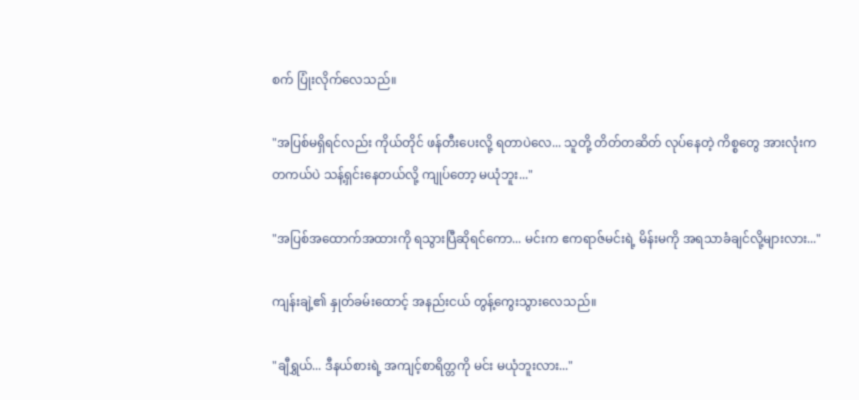စက် ပြုံးလိုက်လေသည်။

"အပြစ်မရှိရင်လည်း ကိုယ်တိုင် ဖန်တီးပေးလို့ ရတာပဲလေ... သူတို့ တိတ်တဆိတ် လုပ်နေတဲ့ ကိစ္စတွေ အားလုံးက တကယ်ပဲ သန့်ရှင်းနေတယ်လို့ ကျုပ်တော့ မယုံဘူး..."

"အပြစ်အထောက်အထားကို ရသွားပြီဆိုရင်ကော... မင်းက ဧကရာဇ်မင်းရဲ့ မိန်းမကို အရသာခံချင်လို့များလား..."

ကျန်းချဲ့၏ နှုတ်ခမ်းထောင့် အနည်းငယ် တွန့်ကွေးသွားလေသည်။

"ချီရွှယ်... ဒီနယ်စားရဲ့ အကျင့်စာရိတ္တကို မင်း မယုံဘူးလား..."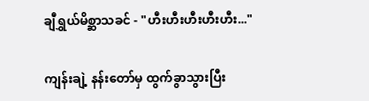ချီရွှယ်မိစ္ဆာသခင် - "ဟီးဟီးဟီးဟီးဟီး..."

ကျန်းချဲ့ နန်းတော်မှ ထွက်ခွာသွားပြီး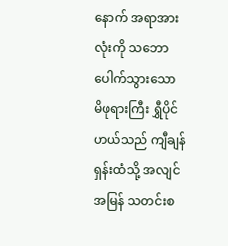နောက် အရာအားလုံးကို သဘောပေါက်သွားသော မိဖုရားကြီး ရွှီပိုင်ဟယ်သည် ကျီချန်ရှန်းထံသို့ အလျင်အမြန် သတင်းစ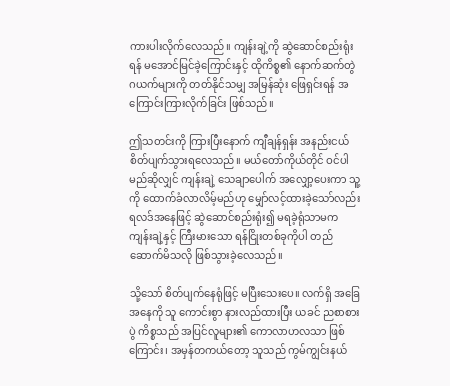ကားပါးလိုက်လေသည်။ ကျန်းချဲ့ကို ဆွဲဆောင်စည်းရုံးရန် မအောင်မြင်ခဲ့ကြောင်းနှင့် ထိုကိစ္စ၏ နောက်ဆက်တွဲ ဂယက်များကို တတ်နိုင်သမျှ အမြန်ဆုံး ဖြေရှင်းရန် အကြောင်းကြားလိုက်ခြင်း ဖြစ်သည်။

ဤသတင်းကို ကြားပြီးနောက် ကျီချန်ရှန်း အနည်းငယ် စိတ်ပျက်သွားရလေသည်။ မယ်တော်ကိုယ်တိုင် ဝင်ပါမည်ဆိုလျှင် ကျန်းချဲ့ သေချာပေါက် အလျှော့ပေးကာ သူ့ကို ထောက်ခံလာလိမ့်မည်ဟု မျှော်လင့်ထားခဲ့သော်လည်း ရလဒ်အနေဖြင့် ဆွဲဆောင်စည်းရုံး၍ မရခဲ့ရုံသာမက ကျန်းချဲ့နှင့် ကြီးမားသော ရန်ငြိုးတစ်ခုကိုပါ တည်ဆောက်မိသလို ဖြစ်သွားခဲ့လေသည်။

သို့သော် စိတ်ပျက်နေရုံဖြင့် မပြီးသေးပေ။ လက်ရှိ အခြေအနေကို သူ ကောင်းစွာ နားလည်ထားပြီး ယခင် ညစာစားပွဲ ကိစ္စသည် အပြင်လူများ၏ ကောလာဟလသာ ဖြစ်ကြောင်း၊ အမှန်တကယ်တော့ သူသည် ကွမ်ကျွင်းနယ်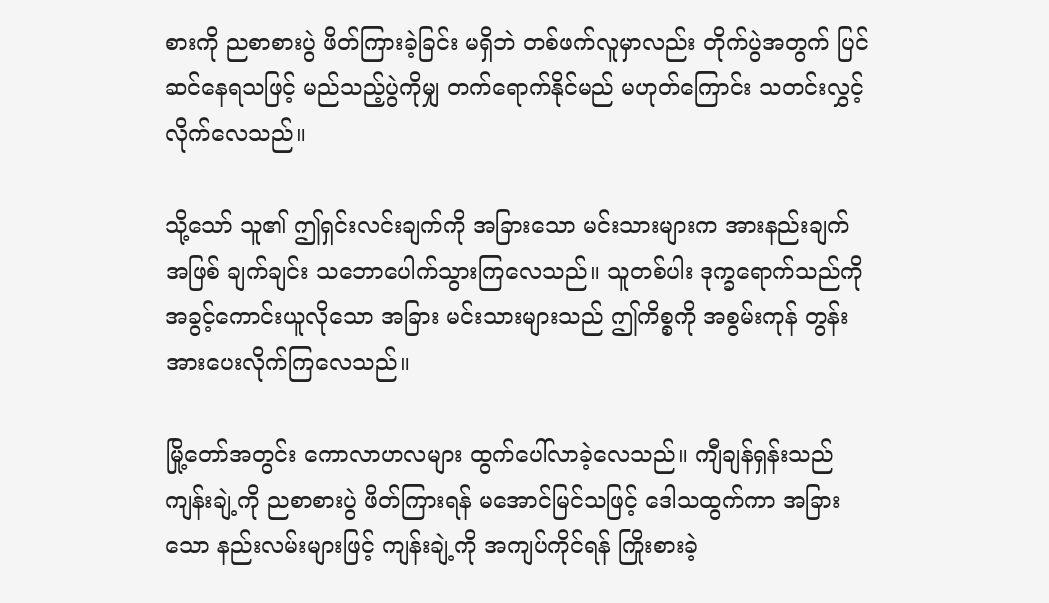စားကို ညစာစားပွဲ ဖိတ်ကြားခဲ့ခြင်း မရှိဘဲ တစ်ဖက်လူမှာလည်း တိုက်ပွဲအတွက် ပြင်ဆင်နေရသဖြင့် မည်သည့်ပွဲကိုမျှ တက်ရောက်နိုင်မည် မဟုတ်ကြောင်း သတင်းလွှင့်လိုက်လေသည်။

သို့သော် သူ၏ ဤရှင်းလင်းချက်ကို အခြားသော မင်းသားများက အားနည်းချက်အဖြစ် ချက်ချင်း သဘောပေါက်သွားကြလေသည်။ သူတစ်ပါး ဒုက္ခရောက်သည်ကို အခွင့်ကောင်းယူလိုသော အခြား မင်းသားများသည် ဤကိစ္စကို အစွမ်းကုန် တွန်းအားပေးလိုက်ကြလေသည်။

မြို့တော်အတွင်း ကောလာဟလများ ထွက်ပေါ်လာခဲ့လေသည်။ ကျီချန်ရှန်းသည် ကျန်းချဲ့ကို ညစာစားပွဲ ဖိတ်ကြားရန် မအောင်မြင်သဖြင့် ဒေါသထွက်ကာ အခြားသော နည်းလမ်းများဖြင့် ကျန်းချဲ့ကို အကျပ်ကိုင်ရန် ကြိုးစားခဲ့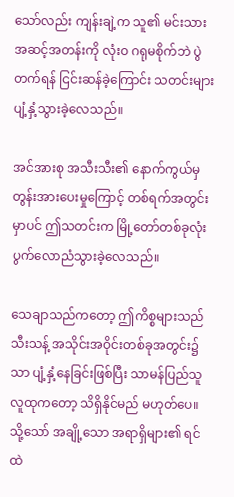သော်လည်း ကျန်းချဲ့က သူ၏ မင်းသားအဆင့်အတန်းကို လုံးဝ ဂရုမစိုက်ဘဲ ပွဲတက်ရန် ငြင်းဆန်ခဲ့ကြောင်း သတင်းများ ပျံ့နှံ့သွားခဲ့လေသည်။

အင်အားစု အသီးသီး၏ နောက်ကွယ်မှ တွန်းအားပေးမှုကြောင့် တစ်ရက်အတွင်းမှာပင် ဤသတင်းက မြို့တော်တစ်ခုလုံး ပွက်လောညံသွားခဲ့လေသည်။

သေချာသည်ကတော့ ဤကိစ္စများသည် သီးသန့် အသိုင်းအဝိုင်းတစ်ခုအတွင်း၌သာ ပျံ့နှံ့နေခြင်းဖြစ်ပြီး သာမန်ပြည်သူလူထုကတော့ သိရှိနိုင်မည် မဟုတ်ပေ။ သို့သော် အချို့သော အရာရှိများ၏ ရင်ထဲ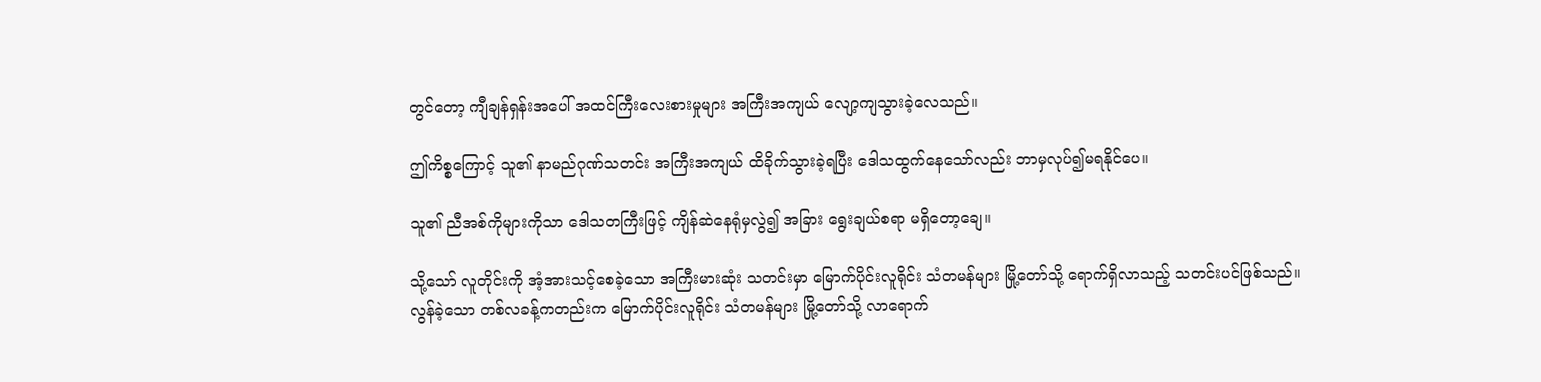တွင်တော့ ကျီချန်ရှန်းအပေါ် အထင်ကြီးလေးစားမှုများ အကြီးအကျယ် လျော့ကျသွားခဲ့လေသည်။

ဤကိစ္စကြောင့် သူ၏ နာမည်ဂုဏ်သတင်း အကြီးအကျယ် ထိခိုက်သွားခဲ့ရပြီး ဒေါသထွက်နေသော်လည်း ဘာမှလုပ်၍မရနိုင်ပေ။

သူ၏ ညီအစ်ကိုများကိုသာ ဒေါသတကြီးဖြင့် ကျိန်ဆဲနေရုံမှလွဲ၍ အခြား ရွေးချယ်စရာ မရှိတော့ချေ။

သို့သော် လူတိုင်းကို အံ့အားသင့်စေခဲ့သော အကြီးမားဆုံး သတင်းမှာ မြောက်ပိုင်းလူရိုင်း သံတမန်များ မြို့တော်သို့ ရောက်ရှိလာသည့် သတင်းပင်ဖြစ်သည်။ လွန်ခဲ့သော တစ်လခန့်ကတည်းက မြောက်ပိုင်းလူရိုင်း သံတမန်များ မြို့တော်သို့ လာရောက်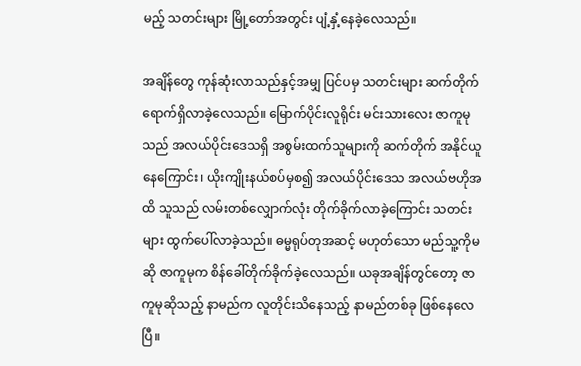မည့် သတင်းများ မြို့တော်အတွင်း ပျံ့နှံ့နေခဲ့လေသည်။

အချိန်တွေ ကုန်ဆုံးလာသည်နှင့်အမျှ ပြင်ပမှ သတင်းများ ဆက်တိုက် ရောက်ရှိလာခဲ့လေသည်။ မြောက်ပိုင်းလူရိုင်း မင်းသားလေး ဇာကူမုသည် အလယ်ပိုင်းဒေသရှိ အစွမ်းထက်သူများကို ဆက်တိုက် အနိုင်ယူနေကြောင်း၊ ယိုးကျိုးနယ်စပ်မှစ၍ အလယ်ပိုင်းဒေသ အလယ်ဗဟိုအထိ သူသည် လမ်းတစ်လျှောက်လုံး တိုက်ခိုက်လာခဲ့ကြောင်း သတင်းများ ထွက်ပေါ်လာခဲ့သည်။ ဓမ္မရုပ်တုအဆင့် မဟုတ်သော မည်သူ့ကိုမဆို ဇာကူမုက စိန်ခေါ်တိုက်ခိုက်ခဲ့လေသည်။ ယခုအချိန်တွင်တော့ ဇာကူမုဆိုသည့် နာမည်က လူတိုင်းသိနေသည့် နာမည်တစ်ခု ဖြစ်နေလေပြီ။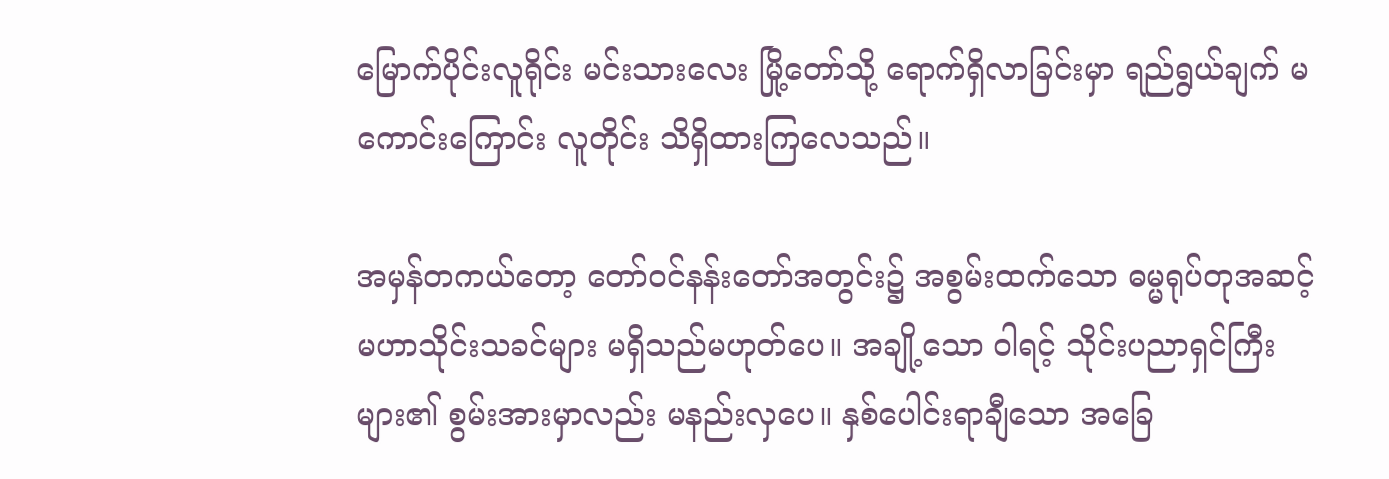မြောက်ပိုင်းလူရိုင်း မင်းသားလေး မြို့တော်သို့ ရောက်ရှိလာခြင်းမှာ ရည်ရွယ်ချက် မကောင်းကြောင်း လူတိုင်း သိရှိထားကြလေသည်။

အမှန်တကယ်တော့ တော်ဝင်နန်းတော်အတွင်း၌ အစွမ်းထက်သော ဓမ္မရုပ်တုအဆင့် မဟာသိုင်းသခင်များ မရှိသည်မဟုတ်ပေ။ အချို့သော ဝါရင့် သိုင်းပညာရှင်ကြီးများ၏ စွမ်းအားမှာလည်း မနည်းလှပေ။ နှစ်ပေါင်းရာချီသော အခြေ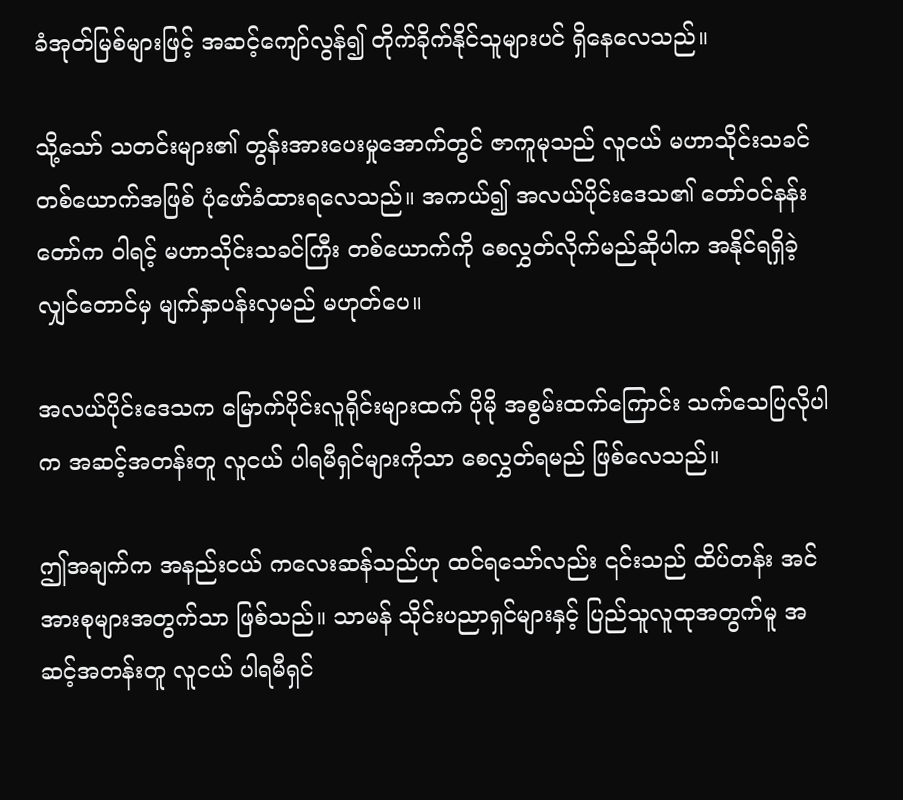ခံအုတ်မြစ်များဖြင့် အဆင့်ကျော်လွန်၍ တိုက်ခိုက်နိုင်သူများပင် ရှိနေလေသည်။

သို့သော် သတင်းများ၏ တွန်းအားပေးမှုအောက်တွင် ဇာကူမုသည် လူငယ် မဟာသိုင်းသခင် တစ်ယောက်အဖြစ် ပုံဖော်ခံထားရလေသည်။ အကယ်၍ အလယ်ပိုင်းဒေသ၏ တော်ဝင်နန်းတော်က ဝါရင့် မဟာသိုင်းသခင်ကြီး တစ်ယောက်ကို စေလွှတ်လိုက်မည်ဆိုပါက အနိုင်ရရှိခဲ့လျှင်တောင်မှ မျက်နှာပန်းလှမည် မဟုတ်ပေ။

အလယ်ပိုင်းဒေသက မြောက်ပိုင်းလူရိုင်းများထက် ပိုမို အစွမ်းထက်ကြောင်း သက်သေပြလိုပါက အဆင့်အတန်းတူ လူငယ် ပါရမီရှင်များကိုသာ စေလွှတ်ရမည် ဖြစ်လေသည်။

ဤအချက်က အနည်းငယ် ကလေးဆန်သည်ဟု ထင်ရသော်လည်း ၎င်းသည် ထိပ်တန်း အင်အားစုများအတွက်သာ ဖြစ်သည်။ သာမန် သိုင်းပညာရှင်များနှင့် ပြည်သူလူထုအတွက်မူ အဆင့်အတန်းတူ လူငယ် ပါရမီရှင်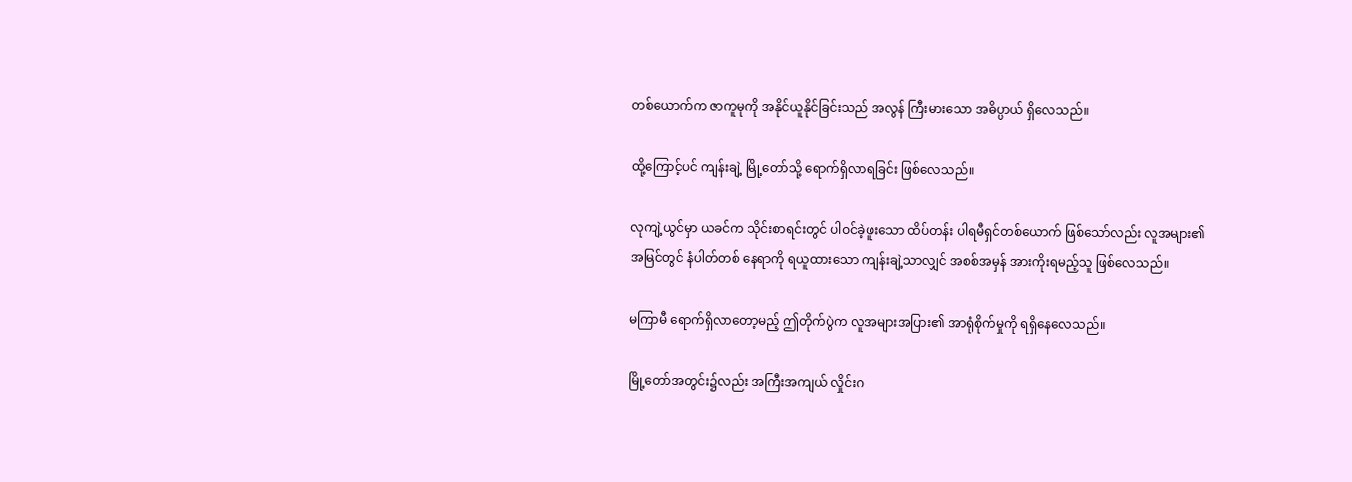တစ်ယောက်က ဇာကူမုကို အနိုင်ယူနိုင်ခြင်းသည် အလွန် ကြီးမားသော အဓိပ္ပာယ် ရှိလေသည်။

ထို့ကြောင့်ပင် ကျန်းချဲ့ မြို့တော်သို့ ရောက်ရှိလာရခြင်း ဖြစ်လေသည်။

လုကျဲ့ယွင်မှာ ယခင်က သိုင်းစာရင်းတွင် ပါဝင်ခဲ့ဖူးသော ထိပ်တန်း ပါရမီရှင်တစ်ယောက် ဖြစ်သော်လည်း လူအများ၏ အမြင်တွင် နံပါတ်တစ် နေရာကို ရယူထားသော ကျန်းချဲ့သာလျှင် အစစ်အမှန် အားကိုးရမည့်သူ ဖြစ်လေသည်။

မကြာမီ ရောက်ရှိလာတော့မည့် ဤတိုက်ပွဲက လူအများအပြား၏ အာရုံစိုက်မှုကို ရရှိနေလေသည်။

မြို့တော်အတွင်း၌လည်း အကြီးအကျယ် လှိုင်းဂ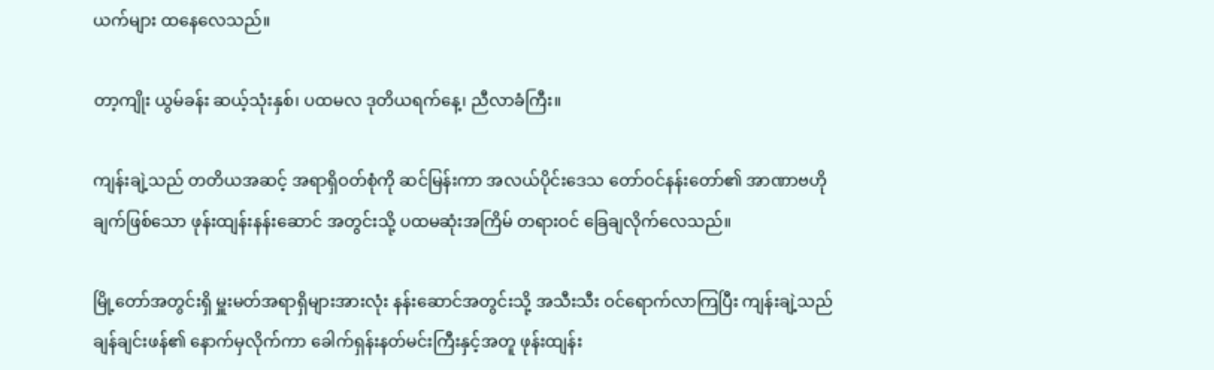ယက်များ ထနေလေသည်။

တာ့ကျိုး ယွမ်ခန်း ဆယ့်သုံးနှစ်၊ ပထမလ ဒုတိယရက်နေ့၊ ညီလာခံကြီး။

ကျန်းချဲ့သည် တတိယအဆင့် အရာရှိဝတ်စုံကို ဆင်မြန်းကာ အလယ်ပိုင်းဒေသ တော်ဝင်နန်းတော်၏ အာဏာဗဟိုချက်ဖြစ်သော ဖုန်းထျန်းနန်းဆောင် အတွင်းသို့ ပထမဆုံးအကြိမ် တရားဝင် ခြေချလိုက်လေသည်။

မြို့တော်အတွင်းရှိ မှူးမတ်အရာရှိများအားလုံး နန်းဆောင်အတွင်းသို့ အသီးသီး ဝင်ရောက်လာကြပြီး ကျန်းချဲ့သည် ချန်ချင်းဖန်၏ နောက်မှလိုက်ကာ ခေါက်ရှန်းနတ်မင်းကြီးနှင့်အတူ ဖုန်းထျန်း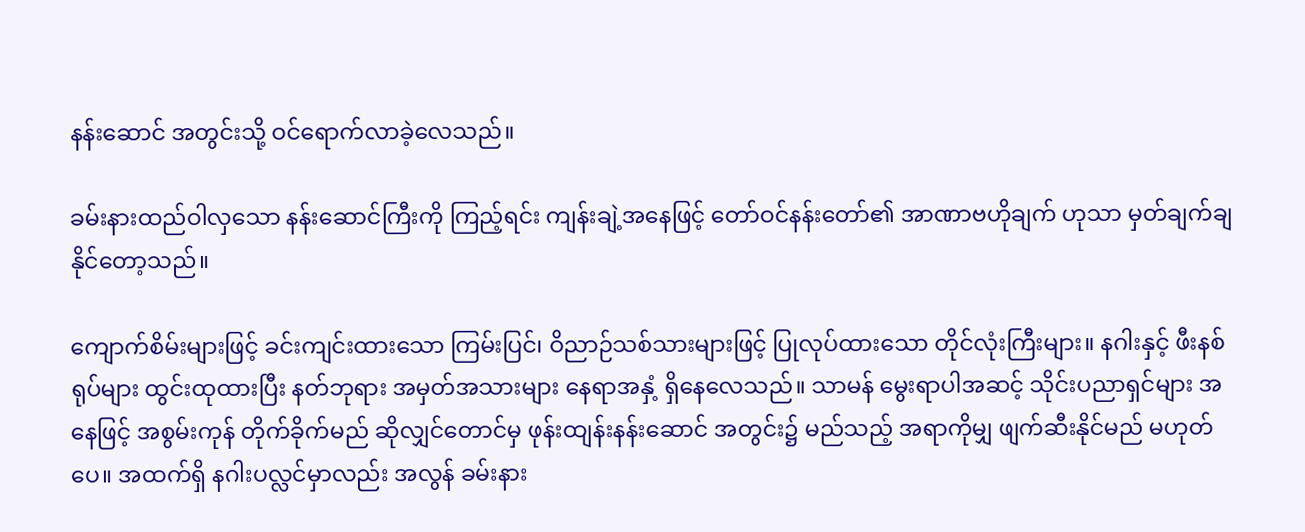နန်းဆောင် အတွင်းသို့ ဝင်ရောက်လာခဲ့လေသည်။

ခမ်းနားထည်ဝါလှသော နန်းဆောင်ကြီးကို ကြည့်ရင်း ကျန်းချဲ့အနေဖြင့် တော်ဝင်နန်းတော်၏ အာဏာဗဟိုချက် ဟုသာ မှတ်ချက်ချနိုင်တော့သည်။

ကျောက်စိမ်းများဖြင့် ခင်းကျင်းထားသော ကြမ်းပြင်၊ ဝိညာဉ်သစ်သားများဖြင့် ပြုလုပ်ထားသော တိုင်လုံးကြီးများ။ နဂါးနှင့် ဖီးနစ်ရုပ်များ ထွင်းထုထားပြီး နတ်ဘုရား အမှတ်အသားများ နေရာအနှံ့ ရှိနေလေသည်။ သာမန် မွေးရာပါအဆင့် သိုင်းပညာရှင်များ အနေဖြင့် အစွမ်းကုန် တိုက်ခိုက်မည် ဆိုလျှင်တောင်မှ ဖုန်းထျန်းနန်းဆောင် အတွင်း၌ မည်သည့် အရာကိုမျှ ဖျက်ဆီးနိုင်မည် မဟုတ်ပေ။ အထက်ရှိ နဂါးပလ္လင်မှာလည်း အလွန် ခမ်းနား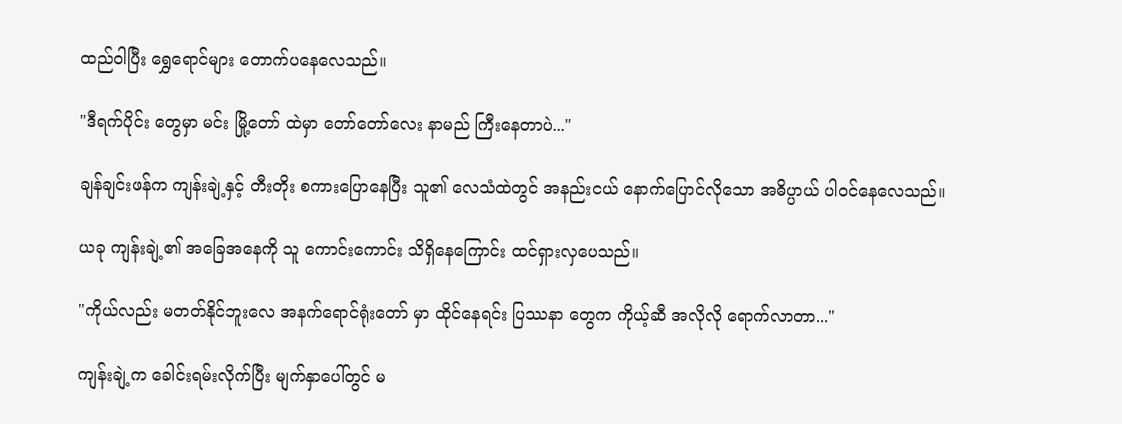ထည်ဝါပြီး ရွှေရောင်များ တောက်ပနေလေသည်။

"ဒီရက်ပိုင်း တွေမှာ မင်း မြို့တော် ထဲမှာ တော်တော်လေး နာမည် ကြီးနေတာပဲ..."

ချန်ချင်းဖန်က ကျန်းချဲ့နှင့် တီးတိုး စကားပြောနေပြီး သူ၏ လေသံထဲတွင် အနည်းငယ် နောက်ပြောင်လိုသော အဓိပ္ပာယ် ပါဝင်နေလေသည်။

ယခု ကျန်းချဲ့၏ အခြေအနေကို သူ ကောင်းကောင်း သိရှိနေကြောင်း ထင်ရှားလှပေသည်။

"ကိုယ်လည်း မတတ်နိုင်ဘူးလေ အနက်ရောင်ရုံးတော် မှာ ထိုင်နေရင်း ပြဿနာ တွေက ကိုယ့်ဆီ အလိုလို ရောက်လာတာ..."

ကျန်းချဲ့က ခေါင်းရမ်းလိုက်ပြီး မျက်နှာပေါ်တွင် မ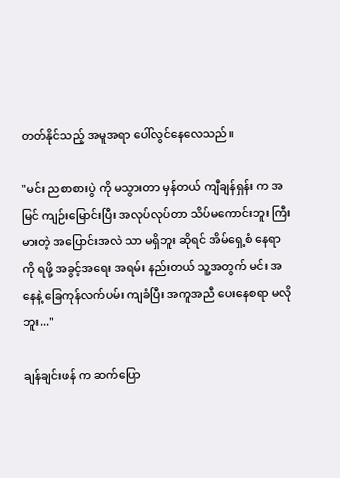တတ်နိုင်သည့် အမူအရာ ပေါ်လွင်နေလေသည်။

"မင်း ညစာစားပွဲ ကို မသွားတာ မှန်တယ် ကျီချန်ရှန်း က အမြင် ကျဉ်းမြောင်းပြီး အလုပ်လုပ်တာ သိပ်မကောင်းဘူး ကြီးမားတဲ့ အပြောင်းအလဲ သာ မရှိဘူး ဆိုရင် အိမ်ရှေ့စံ နေရာကို ရဖို့ အခွင့်အရေး အရမ်း နည်းတယ် သူ့အတွက် မင်း အနေနဲ့ ခြေကုန်လက်ပမ်း ကျခံပြီး အကူအညီ ပေးနေစရာ မလိုဘူး..."

ချန်ချင်းဖန် က ဆက်ပြော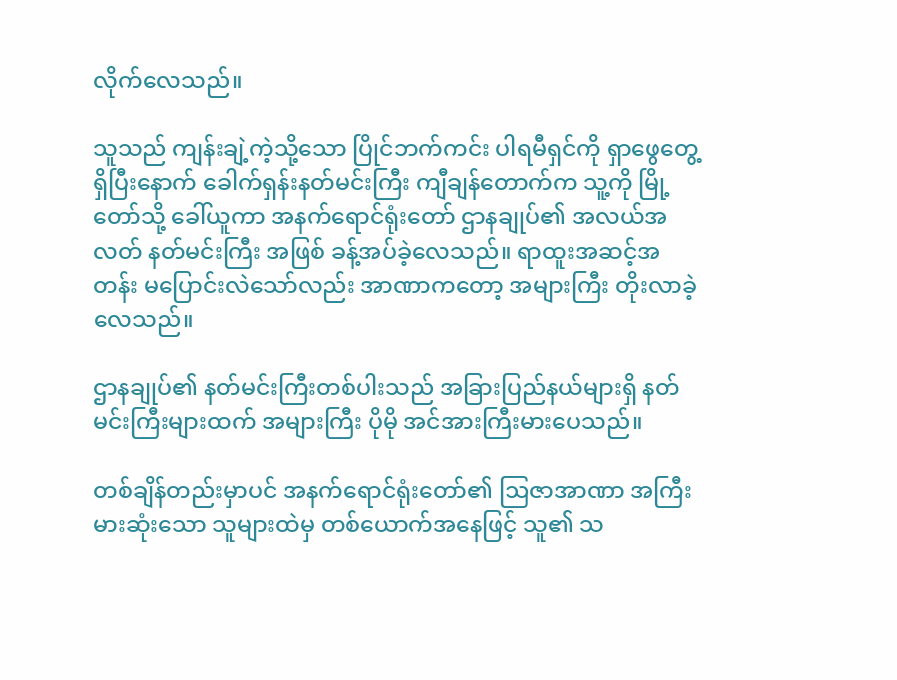လိုက်လေသည်။

သူသည် ကျန်းချဲ့ကဲ့သို့သော ပြိုင်ဘက်ကင်း ပါရမီရှင်ကို ရှာဖွေတွေ့ရှိပြီးနောက် ခေါက်ရှန်းနတ်မင်းကြီး ကျီချန်တောက်က သူ့ကို မြို့တော်သို့ ခေါ်ယူကာ အနက်ရောင်ရုံးတော် ဌာနချုပ်၏ အလယ်အလတ် နတ်မင်းကြီး အဖြစ် ခန့်အပ်ခဲ့လေသည်။ ရာထူးအဆင့်အတန်း မပြောင်းလဲသော်လည်း အာဏာကတော့ အများကြီး တိုးလာခဲ့လေသည်။

ဌာနချုပ်၏ နတ်မင်းကြီးတစ်ပါးသည် အခြားပြည်နယ်များရှိ နတ်မင်းကြီးများထက် အများကြီး ပိုမို အင်အားကြီးမားပေသည်။

တစ်ချိန်တည်းမှာပင် အနက်ရောင်ရုံးတော်၏ ဩဇာအာဏာ အကြီးမားဆုံးသော သူများထဲမှ တစ်ယောက်အနေဖြင့် သူ၏ သ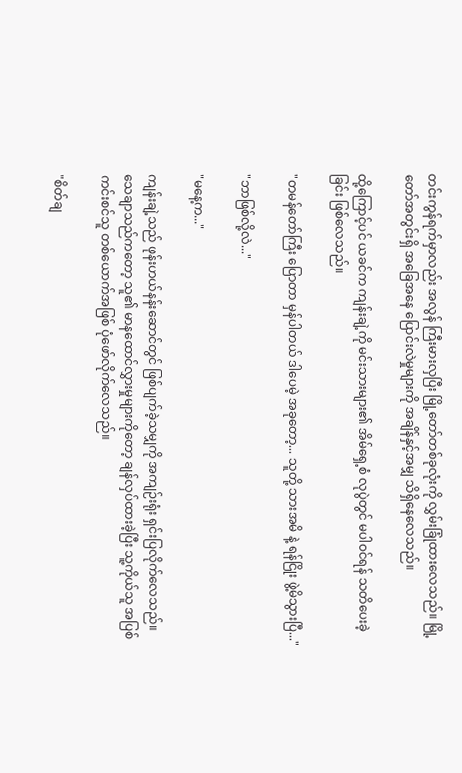တင်းကွန်ရက်မှာလည်း အလွန် ကြီးမားလှပြီး မြို့တော်တစ်ခုလုံးကို လွှမ်းခြုံထားလေသည်။ မြို့တော်အတွင်းရှိ အခြေအနေ ပြောင်းလဲမှုများကို အချိန်နှင့်အမျှ သိရှိနေလေသည်။

ထို့ကြောင့်ပင် ယခင်က ကျန်းချဲ့ကို မင်းသားများ၏ အိမ်ရှေ့စံ လုပွဲတွင် မပါဝင်ရန် သတိပေးခဲ့ခြင်း ဖြစ်လေသည်။

"တမန်တော်ကြီး ပြောတာ မှန်ပါတယ် ဒါပေမဲ့ အခုတော့... သူတို့ သားအမိ နဲ့ ရန်ငြိုး ဖွဲ့မိသွားပြီ..."

"ဘာဖြစ်လို့လဲ..."

"မနေ့က..."

ကျန်းချဲ့သည် ဖုန်းဟယ်နန်းဆောင်တွင် ဖြစ်ပျက်ခဲ့သမျှကို အကျဉ်းရုံး ရှင်းပြလိုက်လေသည်။ သေချာသည်ကတော့ သူ၏ မာနထောင်လွှားမှုများကိုတော့ ချန်လှပ်ထားခဲ့ပြီး သူ့ကိုယ်သူ အပြစ်ကင်းစင်သူ တစ်ယောက်အဖြစ် ပုံဖော်လိုက်လေသည်။

"စိတ်ချ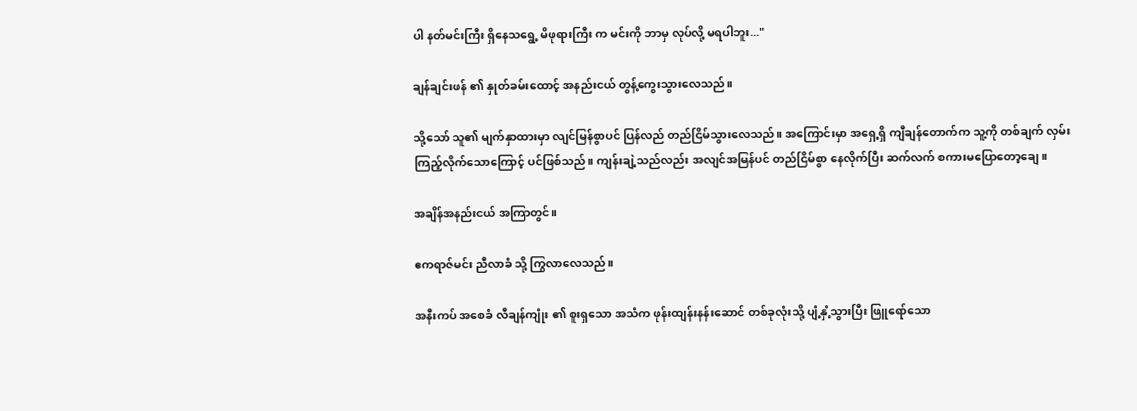ပါ နတ်မင်းကြီး ရှိနေသရွေ့ မိဖုရားကြီး က မင်းကို ဘာမှ လုပ်လို့ မရပါဘူး..."

ချန်ချင်းဖန် ၏ နှုတ်ခမ်းထောင့် အနည်းငယ် တွန့်ကွေးသွားလေသည်။

သို့သော် သူ၏ မျက်နှာထားမှာ လျင်မြန်စွာပင် ပြန်လည် တည်ငြိမ်သွားလေသည်။ အကြောင်းမှာ အရှေ့ရှိ ကျီချန်တောက်က သူ့ကို တစ်ချက် လှမ်းကြည့်လိုက်သောကြောင့် ပင်ဖြစ်သည်။ ကျန်းချဲ့သည်လည်း အလျင်အမြန်ပင် တည်ငြိမ်စွာ နေလိုက်ပြီး ဆက်လက် စကားမပြောတော့ချေ။

အချိန်အနည်းငယ် အကြာတွင်။

ဧကရာဇ်မင်း ညီလာခံ သို့ ကြွလာလေသည်။

အနီးကပ် အစေခံ လီချန်ကျုံး ၏ စူးရှသော အသံက ဖုန်းထျန်းနန်းဆောင် တစ်ခုလုံးသို့ ပျံ့နှံ့သွားပြီး ဖြူရော်သော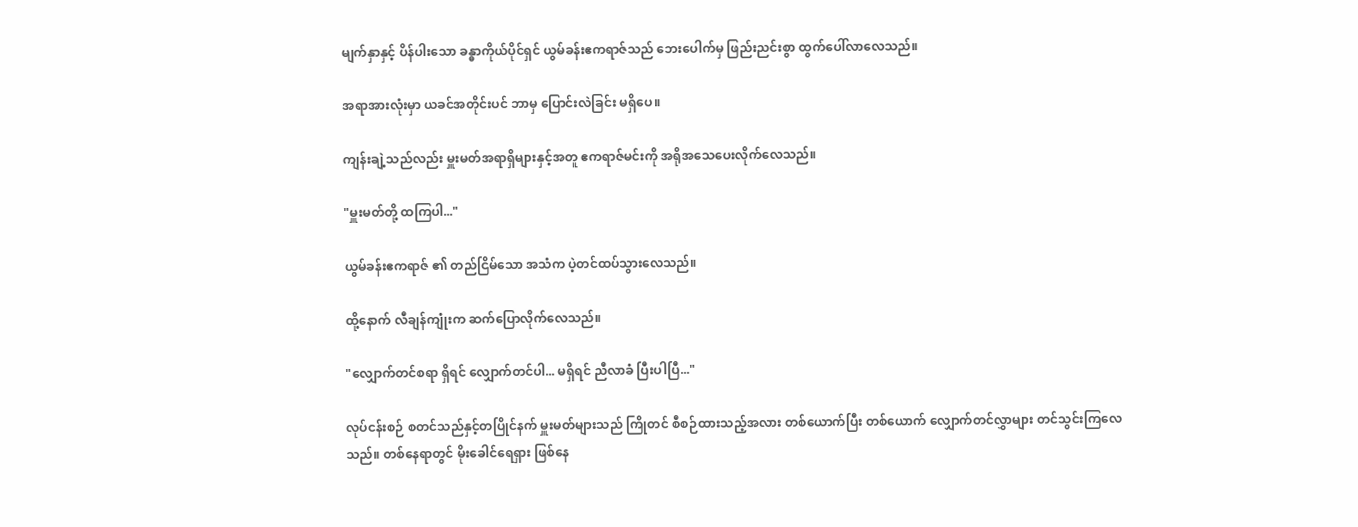မျက်နှာနှင့် ပိန်ပါးသော ခန္ဓာကိုယ်ပိုင်ရှင် ယွမ်ခန်းဧကရာဇ်သည် ဘေးပေါက်မှ ဖြည်းညင်းစွာ ထွက်ပေါ်လာလေသည်။

အရာအားလုံးမှာ ယခင်အတိုင်းပင် ဘာမှ ပြောင်းလဲခြင်း မရှိပေ။

ကျန်းချဲ့သည်လည်း မှူးမတ်အရာရှိများနှင့်အတူ ဧကရာဇ်မင်းကို အရိုအသေပေးလိုက်လေသည်။

"မှူးမတ်တို့ ထကြပါ..."

ယွမ်ခန်းဧကရာဇ် ၏ တည်ငြိမ်သော အသံက ပဲ့တင်ထပ်သွားလေသည်။

ထို့နောက် လီချန်ကျုံးက ဆက်ပြောလိုက်လေသည်။

"လျှောက်တင်စရာ ရှိရင် လျှောက်တင်ပါ... မရှိရင် ညီလာခံ ပြီးပါပြီ..."

လုပ်ငန်းစဉ် စတင်သည်နှင့်တပြိုင်နက် မှူးမတ်များသည် ကြိုတင် စီစဉ်ထားသည့်အလား တစ်ယောက်ပြီး တစ်ယောက် လျှောက်တင်လွှာများ တင်သွင်းကြလေသည်။ တစ်နေရာတွင် မိုးခေါင်ရေရှား ဖြစ်နေ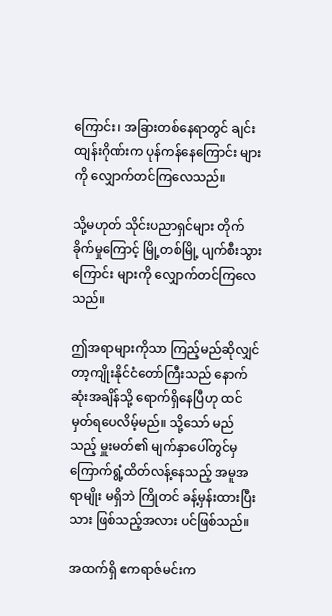ကြောင်း၊ အခြားတစ်နေရာတွင် ချင်းထျန်းဂိုဏ်းက ပုန်ကန်နေကြောင်း များကို လျှောက်တင်ကြလေသည်။

သို့မဟုတ် သိုင်းပညာရှင်များ တိုက်ခိုက်မှုကြောင့် မြို့တစ်မြို့ ပျက်စီးသွားကြောင်း များကို လျှောက်တင်ကြလေသည်။

ဤအရာများကိုသာ ကြည့်မည်ဆိုလျှင် တာ့ကျိုးနိုင်ငံတော်ကြီးသည် နောက်ဆုံးအချိန်သို့ ရောက်ရှိနေပြီဟု ထင်မှတ်ရပေလိမ့်မည်။ သို့သော် မည်သည့် မှူးမတ်၏ မျက်နှာပေါ်တွင်မှ ကြောက်ရွံ့ထိတ်လန့်နေသည့် အမူအရာမျိုး မရှိဘဲ ကြိုတင် ခန့်မှန်းထားပြီးသား ဖြစ်သည့်အလား ပင်ဖြစ်သည်။

အထက်ရှိ ဧကရာဇ်မင်းက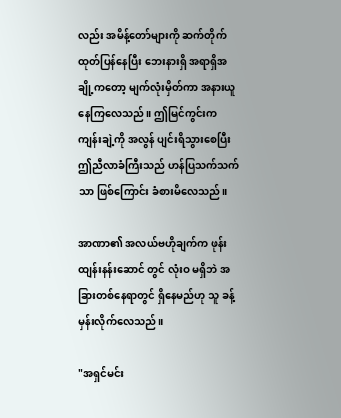လည်း အမိန့်တော်များကို ဆက်တိုက် ထုတ်ပြန်နေပြီး ဘေးနားရှိ အရာရှိအချို့ကတော့ မျက်လုံးမှိတ်ကာ အနားယူနေကြလေသည်။ ဤမြင်ကွင်းက ကျန်းချဲ့ကို အလွန် ပျင်းရိသွားစေပြီး ဤညီလာခံကြီးသည် ဟန်ပြသက်သက်သာ ဖြစ်ကြောင်း ခံစားမိလေသည်။

အာဏာ၏ အလယ်ဗဟိုချက်က ဖုန်းထျန်းနန်းဆောင် တွင် လုံးဝ မရှိဘဲ အခြားတစ်နေရာတွင် ရှိနေမည်ဟု သူ ခန့်မှန်းလိုက်လေသည်။

"အရှင်မင်း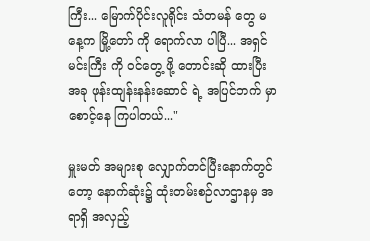ကြီး... မြောက်ပိုင်းလူရိုင်း သံတမန် တွေ မနေ့က မြို့တော် ကို ရောက်လာ ပါပြီ... အရှင်မင်းကြီး ကို ဝင်တွေ့ ဖို့ တောင်းဆို ထားပြီး အခု ဖုန်းထျန်းနန်းဆောင် ရဲ့ အပြင်ဘက် မှာ စောင့်နေ ကြပါတယ်..."

မှူးမတ် အများစု လျှောက်တင်ပြီးနောက်တွင်တော့ နောက်ဆုံး၌ ထုံးတမ်းစဉ်လာဌာနမှ အရာရှိ အလှည့်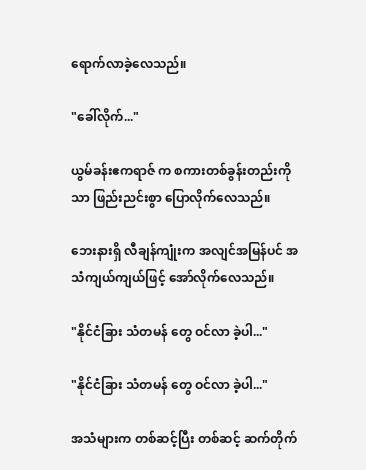ရောက်လာခဲ့လေသည်။

"ခေါ်လိုက်..."

ယွမ်ခန်းဧကရာဇ် က စကားတစ်ခွန်းတည်းကိုသာ ဖြည်းညင်းစွာ ပြောလိုက်လေသည်။

ဘေးနားရှိ လီချန်ကျုံးက အလျင်အမြန်ပင် အသံကျယ်ကျယ်ဖြင့် အော်လိုက်လေသည်။

"နိုင်ငံခြား သံတမန် တွေ ဝင်လာ ခဲ့ပါ..."

"နိုင်ငံခြား သံတမန် တွေ ဝင်လာ ခဲ့ပါ..."

အသံများက တစ်ဆင့်ပြီး တစ်ဆင့် ဆက်တိုက်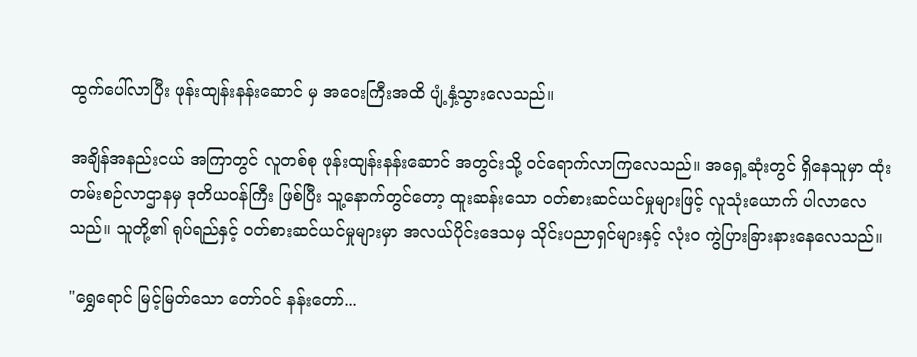ထွက်ပေါ်လာပြီး ဖုန်းထျန်းနန်းဆောင် မှ အဝေးကြီးအထိ ပျံ့နှံ့သွားလေသည်။

အချိန်အနည်းငယ် အကြာတွင် လူတစ်စု ဖုန်းထျန်းနန်းဆောင် အတွင်းသို့ ဝင်ရောက်လာကြလေသည်။ အရှေ့ဆုံးတွင် ရှိနေသူမှာ ထုံးတမ်းစဉ်လာဌာနမှ ဒုတိယဝန်ကြီး ဖြစ်ပြီး သူ့နောက်တွင်တော့ ထူးဆန်းသော ဝတ်စားဆင်ယင်မှုများဖြင့် လူသုံးယောက် ပါလာလေသည်။ သူတို့၏ ရုပ်ရည်နှင့် ဝတ်စားဆင်ယင်မှုများမှာ အလယ်ပိုင်းဒေသမှ သိုင်းပညာရှင်များနှင့် လုံးဝ ကွဲပြားခြားနားနေလေသည်။

"ရွှေရောင် မြင့်မြတ်သော တော်ဝင် နန်းတော်...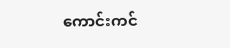ကောင်းကင်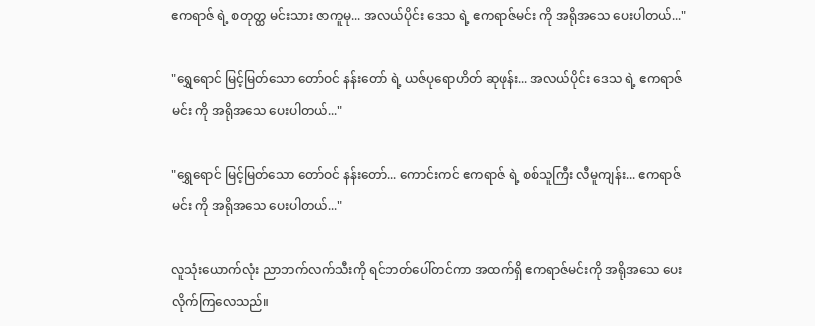ဧကရာဇ် ရဲ့ စတုတ္ထ မင်းသား ဇာကူမု... အလယ်ပိုင်း ဒေသ ရဲ့ ဧကရာဇ်မင်း ကို အရိုအသေ ပေးပါတယ်..."

"ရွှေရောင် မြင့်မြတ်သော တော်ဝင် နန်းတော် ရဲ့ ယဇ်ပုရောဟိတ် ဆုဖုန်း... အလယ်ပိုင်း ဒေသ ရဲ့ ဧကရာဇ်မင်း ကို အရိုအသေ ပေးပါတယ်..."

"ရွှေရောင် မြင့်မြတ်သော တော်ဝင် နန်းတော်... ကောင်းကင် ဧကရာဇ် ရဲ့ စစ်သူကြီး လီမူကျန်း... ဧကရာဇ်မင်း ကို အရိုအသေ ပေးပါတယ်..."

လူသုံးယောက်လုံး ညာဘက်လက်သီးကို ရင်ဘတ်ပေါ်တင်ကာ အထက်ရှိ ဧကရာဇ်မင်းကို အရိုအသေ ပေးလိုက်ကြလေသည်။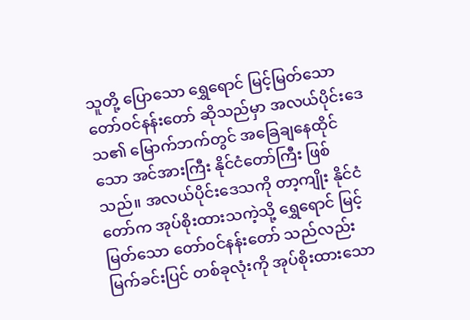သူတို့ ပြောသော ရွှေရောင် မြင့်မြတ်သော တော်ဝင်နန်းတော် ဆိုသည်မှာ အလယ်ပိုင်းဒေသ၏ မြောက်ဘက်တွင် အခြေချနေထိုင်သော အင်အားကြီး နိုင်ငံတော်ကြီး ဖြစ်သည်။ အလယ်ပိုင်းဒေသကို တာ့ကျိုး နိုင်ငံတော်က အုပ်စိုးထားသကဲ့သို့ ရွှေရောင် မြင့်မြတ်သော တော်ဝင်နန်းတော် သည်လည်း မြက်ခင်းပြင် တစ်ခုလုံးကို အုပ်စိုးထားသော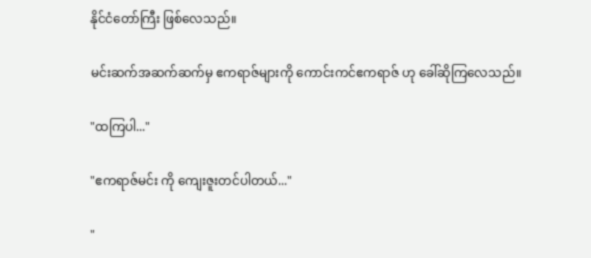နိုင်ငံတော်ကြီး ဖြစ်လေသည်။

မင်းဆက်အဆက်ဆက်မှ ဧကရာဇ်များကို ကောင်းကင်ဧကရာဇ် ဟု ခေါ်ဆိုကြလေသည်။

"ထကြပါ..."

"ဧကရာဇ်မင်း ကို ကျေးဇူးတင်ပါတယ်..."

"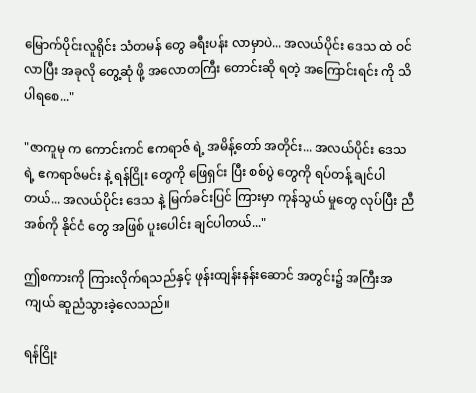မြောက်ပိုင်းလူရိုင်း သံတမန် တွေ ခရီးပန်း လာမှာပဲ... အလယ်ပိုင်း ဒေသ ထဲ ဝင်လာပြီး အခုလို တွေ့ဆုံ ဖို့ အလောတကြီး တောင်းဆို ရတဲ့ အကြောင်းရင်း ကို သိပါရစေ..."

"ဇာကူမု က ကောင်းကင် ဧကရာဇ် ရဲ့ အမိန့်တော် အတိုင်း... အလယ်ပိုင်း ဒေသ ရဲ့ ဧကရာဇ်မင်း နဲ့ ရန်ငြိုး တွေကို ဖြေရှင်း ပြီး စစ်ပွဲ တွေကို ရပ်တန့် ချင်ပါတယ်... အလယ်ပိုင်း ဒေသ နဲ့ မြက်ခင်းပြင် ကြားမှာ ကုန်သွယ် မှုတွေ လုပ်ပြီး ညီအစ်ကို နိုင်ငံ တွေ အဖြစ် ပူးပေါင်း ချင်ပါတယ်..."

ဤစကားကို ကြားလိုက်ရသည်နှင့် ဖုန်းထျန်းနန်းဆောင် အတွင်း၌ အကြီးအကျယ် ဆူညံသွားခဲ့လေသည်။

ရန်ငြိုး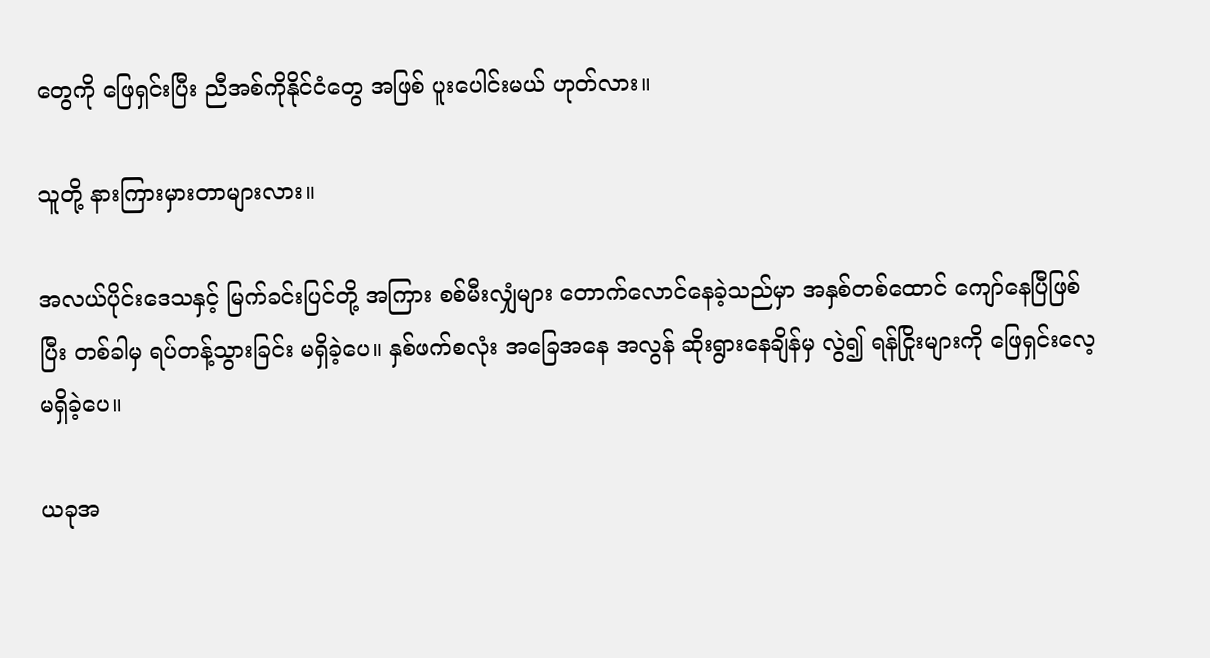တွေကို ဖြေရှင်းပြီး ညီအစ်ကိုနိုင်ငံတွေ အဖြစ် ပူးပေါင်းမယ် ဟုတ်လား။

သူတို့ နားကြားမှားတာများလား။

အလယ်ပိုင်းဒေသနှင့် မြက်ခင်းပြင်တို့ အကြား စစ်မီးလျှံများ တောက်လောင်နေခဲ့သည်မှာ အနှစ်တစ်ထောင် ကျော်နေပြီဖြစ်ပြီး တစ်ခါမှ ရပ်တန့်သွားခြင်း မရှိခဲ့ပေ။ နှစ်ဖက်စလုံး အခြေအနေ အလွန် ဆိုးရွားနေချိန်မှ လွဲ၍ ရန်ငြိုးများကို ဖြေရှင်းလေ့ မရှိခဲ့ပေ။

ယခုအ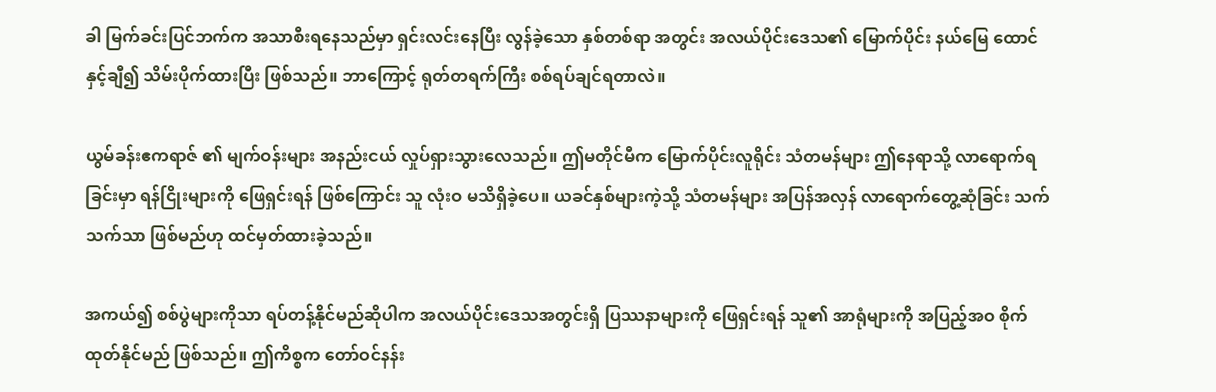ခါ မြက်ခင်းပြင်ဘက်က အသာစီးရနေသည်မှာ ရှင်းလင်းနေပြီး လွန်ခဲ့သော နှစ်တစ်ရာ အတွင်း အလယ်ပိုင်းဒေသ၏ မြောက်ပိုင်း နယ်မြေ ထောင်နှင့်ချီ၍ သိမ်းပိုက်ထားပြီး ဖြစ်သည်။ ဘာကြောင့် ရုတ်တရက်ကြီး စစ်ရပ်ချင်ရတာလဲ။

ယွမ်ခန်းဧကရာဇ် ၏ မျက်ဝန်းများ အနည်းငယ် လှုပ်ရှားသွားလေသည်။ ဤမတိုင်မီက မြောက်ပိုင်းလူရိုင်း သံတမန်များ ဤနေရာသို့ လာရောက်ရခြင်းမှာ ရန်ငြိုးများကို ဖြေရှင်းရန် ဖြစ်ကြောင်း သူ လုံးဝ မသိရှိခဲ့ပေ။ ယခင်နှစ်များကဲ့သို့ သံတမန်များ အပြန်အလှန် လာရောက်တွေ့ဆုံခြင်း သက်သက်သာ ဖြစ်မည်ဟု ထင်မှတ်ထားခဲ့သည်။

အကယ်၍ စစ်ပွဲများကိုသာ ရပ်တန့်နိုင်မည်ဆိုပါက အလယ်ပိုင်းဒေသအတွင်းရှိ ပြဿနာများကို ဖြေရှင်းရန် သူ၏ အာရုံများကို အပြည့်အဝ စိုက်ထုတ်နိုင်မည် ဖြစ်သည်။ ဤကိစ္စက တော်ဝင်နန်း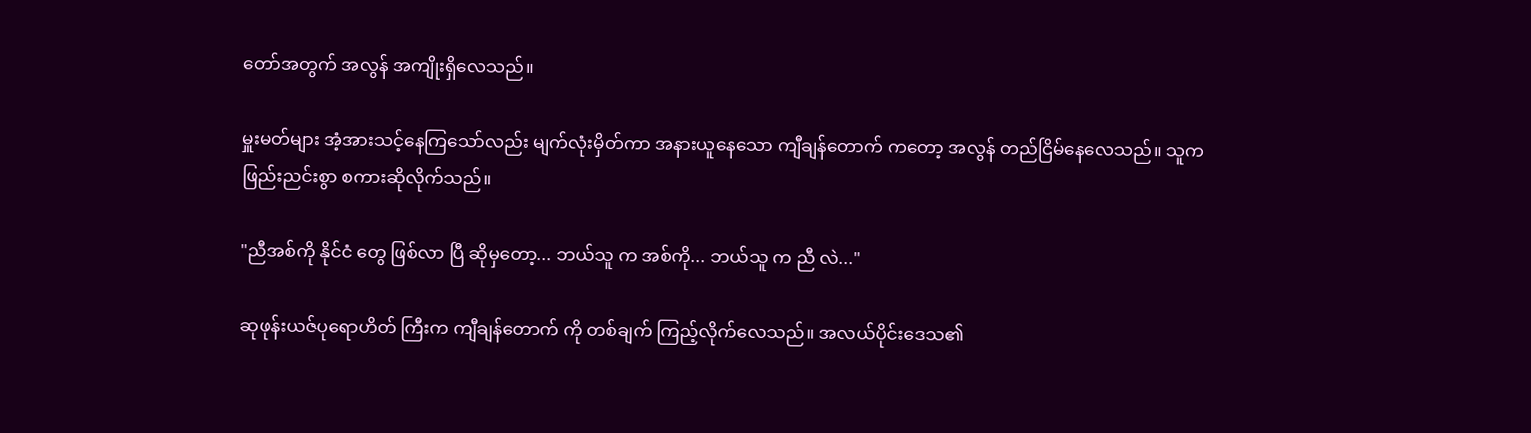တော်အတွက် အလွန် အကျိုးရှိလေသည်။

မှူးမတ်များ အံ့အားသင့်နေကြသော်လည်း မျက်လုံးမှိတ်ကာ အနားယူနေသော ကျီချန်တောက် ကတော့ အလွန် တည်ငြိမ်နေလေသည်။ သူက ဖြည်းညင်းစွာ စကားဆိုလိုက်သည်။

"ညီအစ်ကို နိုင်ငံ တွေ ဖြစ်လာ ပြီ ဆိုမှတော့... ဘယ်သူ က အစ်ကို... ဘယ်သူ က ညီ လဲ..."

ဆုဖုန်းယဇ်ပုရောဟိတ် ကြီးက ကျီချန်တောက် ကို တစ်ချက် ကြည့်လိုက်လေသည်။ အလယ်ပိုင်းဒေသ၏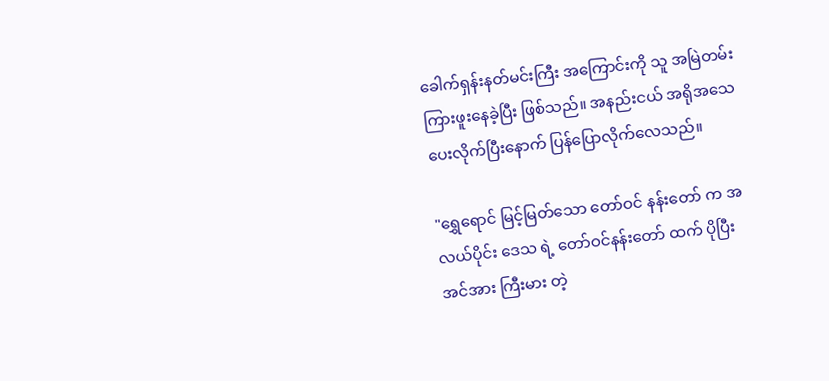ခေါက်ရှန်းနတ်မင်းကြီး အကြောင်းကို သူ အမြဲတမ်း ကြားဖူးနေခဲ့ပြီး ဖြစ်သည်။ အနည်းငယ် အရိုအသေ ပေးလိုက်ပြီးနောက် ပြန်ပြောလိုက်လေသည်။

"ရွှေရောင် မြင့်မြတ်သော တော်ဝင် နန်းတော် က အလယ်ပိုင်း ဒေသ ရဲ့ တော်ဝင်နန်းတော် ထက် ပိုပြီး အင်အား ကြီးမား တဲ့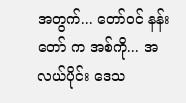အတွက်... တော်ဝင် နန်းတော် က အစ်ကို... အလယ်ပိုင်း ဒေသ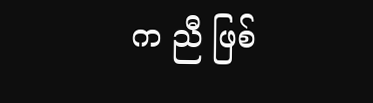က ညီ ဖြစ်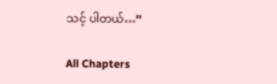သင့် ပါတယ်…”

All Chapters